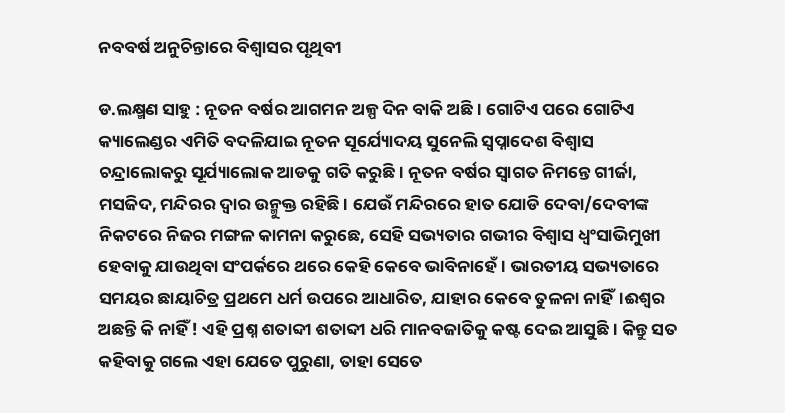ନବବର୍ଷ ଅନୁଚିନ୍ତାରେ ବିଶ୍ୱାସର ପୃଥିବୀ

ଡ.ଲକ୍ଷ୍ମଣ ସାହୁ : ନୂତନ ବର୍ଷର ଆଗମନ ଅଳ୍ପ ଦିନ ବାକି ଅଛି । ଗୋଟିଏ ପରେ ଗୋଟିଏ କ୍ୟାଲେଣ୍ଡର ଏମିତି ବଦଳିଯାଇ ନୂତନ ସୂର୍ଯ୍ୟୋଦୟ ସୁନେଲି ସ୍ୱପ୍ନାଦେଶ ବିଶ୍ୱାସ ଚନ୍ଦ୍ରାଲୋକରୁ ସୂର୍ଯ୍ୟାଲୋକ ଆଡକୁ ଗତି କରୁଛି। ନୂତନ ବର୍ଷର ସ୍ୱାଗତ ନିମନ୍ତେ ଗୀର୍ଜା, ମସଜିଦ, ମନ୍ଦିରର ଦ୍ୱାର ଉନ୍ମୁକ୍ତ ରହିଛି । ଯେଉଁ ମନ୍ଦିରରେ ହାତ ଯୋଡି ଦେବା/ଦେବୀଙ୍କ ନିକଟରେ ନିଜର ମଙ୍ଗଳ କାମନା କରୁଛେ, ସେହି ସଭ୍ୟତାର ଗଭୀର ବିଶ୍ୱାସ ଧ୍ୱଂସାଭିମୁଖୀ ହେବାକୁ ଯାଉଥିବା ସଂପର୍କରେ ଥରେ କେହି କେବେ ଭାବିନାହେଁ । ଭାରତୀୟ ସଭ୍ୟତାରେ ସମୟର ଛାୟାଚିତ୍ର ପ୍ରଥମେ ଧର୍ମ ଉପରେ ଆଧାରିତ, ଯାହାର କେବେ ତୁଳନା ନାହିଁ।ଈଶ୍ୱର ଅଛନ୍ତି କି ନାହିଁ ! ଏହି ପ୍ରଶ୍ନ ଶତାବ୍ଦୀ ଶତାବ୍ଦୀ ଧରି ମାନବଜାତିକୁ କଷ୍ଟ ଦେଇ ଆସୁଛି । କିନ୍ତୁ ସତ କହିବାକୁ ଗଲେ ଏହା ଯେତେ ପୁରୁଣା, ତାହା ସେତେ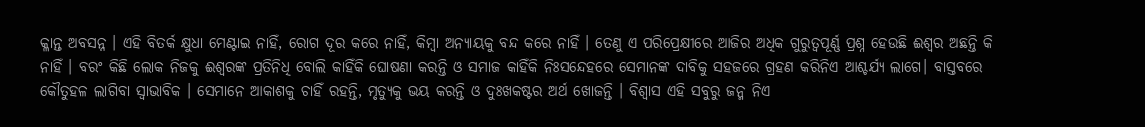କ୍ଳାନ୍ତ ଅବସନ୍ନ । ଏହି ବିତର୍କ କ୍ଷୁଧା ମେଣ୍ଟାଇ ନାହିଁ, ରୋଗ ଦୂର କରେ ନାହିଁ, କିମ୍ବା ଅନ୍ୟାୟକୁ ବନ୍ଦ କରେ ନାହିଁ । ତେଣୁ ଏ ପରିପ୍ରେକ୍ଷୀରେ ଆଜିର ଅଧିକ ଗୁରୁତ୍ୱପୂର୍ଣ୍ଣ ପ୍ରଶ୍ନ ହେଉଛି ଈଶ୍ୱର ଅଛନ୍ତି କି ନାହିଁ । ବରଂ କିଛି ଲୋକ ନିଜକୁ ଈଶ୍ୱରଙ୍କ ପ୍ରତିନିଧି ବୋଲି କାହିଁକି ଘୋଷଣା କରନ୍ତି ଓ ସମାଜ କାହିଁକି ନିଃସନ୍ଦେହରେ ସେମାନଙ୍କ ଦାବିକୁ ସହଜରେ ଗ୍ରହଣ କରିନିଏ ଆଶ୍ଚର୍ଯ୍ୟ ଲାଗେ। ବାସ୍ତବରେ କୌତୁହଳ ଲାଗିବା ସ୍ୱାଭାବିକ । ସେମାନେ ଆକାଶକୁ ଚାହିଁ ରହନ୍ତି, ମୃତ୍ୟୁକୁ ଭୟ କରନ୍ତି ଓ ଦୁଃଖକଷ୍ଟର ଅର୍ଥ ଖୋଜନ୍ତି । ବିଶ୍ୱାସ ଏହି ସବୁରୁ ଜନ୍ମ ନିଏ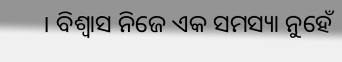। ବିଶ୍ୱାସ ନିଜେ ଏକ ସମସ୍ୟା ନୁହେଁ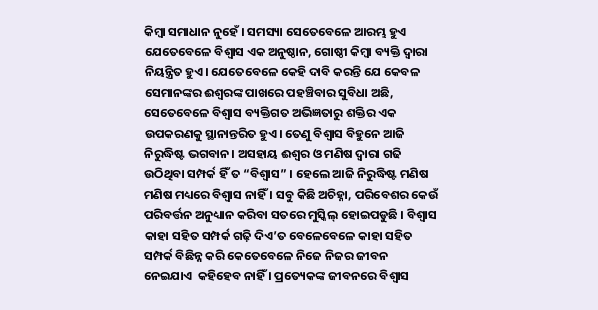କିମ୍ବା ସମାଧାନ ନୁହେଁ । ସମସ୍ୟା ସେତେବେଳେ ଆରମ୍ଭ ହୁଏ ଯେତେବେଳେ ବିଶ୍ୱାସ ଏକ ଅନୁଷ୍ଠାନ, ଗୋଷ୍ଠୀ କିମ୍ବା ବ୍ୟକ୍ତି ଦ୍ୱାରା ନିୟନ୍ତ୍ରିତ ହୁଏ। ଯେତେବେଳେ କେହି ଦାବି କରନ୍ତି ଯେ କେବଳ ସେମାନଙ୍କର ଈଶ୍ୱରଙ୍କ ପାଖରେ ପହଞ୍ଚିବାର ସୁବିଧା ଅଛି, ସେତେବେଳେ ବିଶ୍ୱାସ ବ୍ୟକ୍ତିଗତ ଅଭିଜ୍ଞତାରୁ ଶକ୍ତିର ଏକ ଉପକରଣକୁ ସ୍ଥାନାନ୍ତରିତ ହୁଏ। ତେଣୁ ବିଶ୍ୱାସ ବିହୁନେ ଆଜି ନିରୁଦ୍ଧିଷ୍ଟ ଭଗବାନ। ଅସହାୟ ଈଶ୍ୱର ଓ ମଣିଷ ଦ୍ୱାରା ଗଢି ଉଠିଥିବା ସମ୍ପର୍କ ହିଁ ତ “ବିଶ୍ୱାସ” । ହେଲେ ଆଜି ନିରୁଦ୍ଧିଷ୍ଟ ମଣିଷ ମଣିଷ ମଧ୍ୟରେ ବିଶ୍ୱାସ ନାହିଁ । ସବୁ କିଛି ଅଚିହ୍ନା, ପରିବେଶର କେଉଁ ପରିବର୍ତ୍ତନ ଅନୁଧ୍ୟାନ କରିବା ସତରେ ମୁସ୍କିଲ୍‌ ହୋଇପଡୁଛି । ବିଶ୍ୱାସ କାହା ସହିତ ସମ୍ପର୍କ ଗଢ଼ି ଦିଏ’ତ ବେଳେବେଳେ କାହା ସହିତ ସମ୍ପର୍କ ବିଛିନ୍ନ କରି କେତେବେଳେ ନିଜେ ନିଜର ଜୀବନ ନେଇଯାଏ  କହିହେବ ନାହିଁ । ପ୍ରତ୍ୟେକଙ୍କ ଜୀବନରେ ବିଶ୍ୱାସ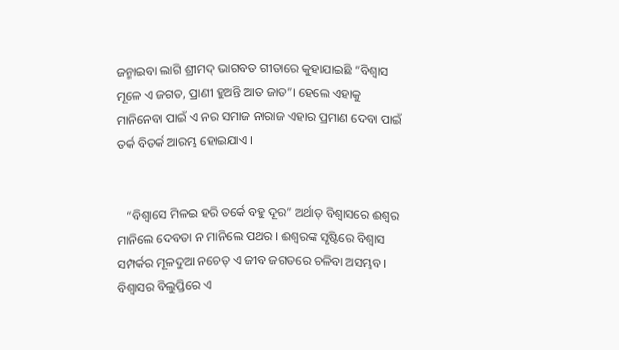ଜନ୍ମାଇବା ଲାଗି ଶ୍ରୀମଦ୍‌ ଭାଗବତ ଗୀତାରେ କୁହାଯାଇଛି “ବିଶ୍ୱାସ ମୂଳେ ଏ ଜଗତ, ପ୍ରାଣୀ ହୁଅନ୍ତି ଆତ ଜାତ”। ହେଲେ ଏହାକୁ ମାନିନେବା ପାଇଁ ଏ ନର ସମାଜ ନାରାଜ ଏହାର ପ୍ରମାଣ ଦେବା ପାଇଁ ତର୍କ ବିତର୍କ ଆରମ୍ଭ ହୋଇଯାଏ ।


   “ବିଶ୍ୱାସେ ମିଳଇ ହରି ତର୍କେ ବହୁ ଦୂର” ଅର୍ଥାତ୍‌ ବିଶ୍ୱାସରେ ଈଶ୍ୱର ମାନିଲେ ଦେବତା ନ ମାନିଲେ ପଥର । ଈଶ୍ୱରଙ୍କ ସୃଷ୍ଟିରେ ବିଶ୍ୱାସ ସମ୍ପର୍କର ମୂଳଦୁଆ ନଚେତ୍‌ ଏ ଜୀବ ଜଗତରେ ଚଳିବା ଅସମ୍ଭବ। ବିଶ୍ୱାସର ବିଲୁପ୍ତିରେ ଏ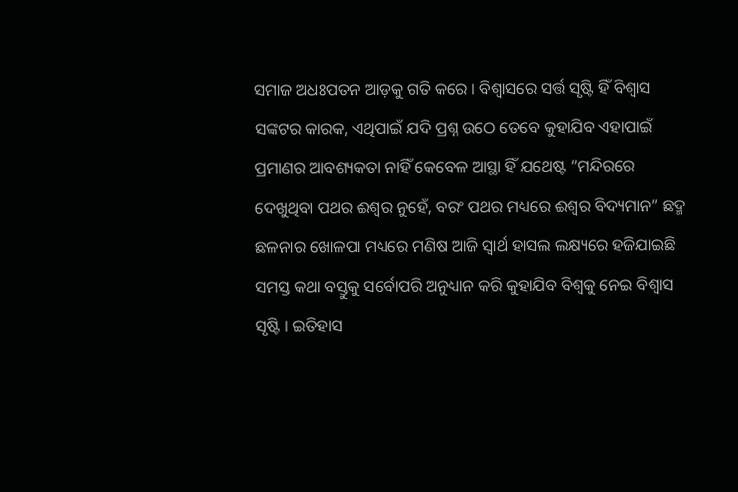ସମାଜ ଅଧଃପତନ ଆଡ଼କୁ ଗତି କରେ । ବିଶ୍ୱାସରେ ସର୍ତ୍ତ ସୃଷ୍ଟି ହିଁ ବିଶ୍ୱାସ ସଙ୍କଟର କାରକ, ଏଥିପାଇଁ ଯଦି ପ୍ରଶ୍ନ ଉଠେ ତେବେ କୁହାଯିବ ଏହାପାଇଁ ପ୍ରମାଣର ଆବଶ୍ୟକତା ନାହିଁ କେବେଳ ଆସ୍ଥା ହିଁ ଯଥେଷ୍ଟ “ମନ୍ଦିରରେ ଦେଖୁଥିବା ପଥର ଈଶ୍ୱର ନୁହେଁ, ବରଂ ପଥର ମଧ୍ୟରେ ଈଶ୍ୱର ବିଦ୍ୟମାନ” ଛଦ୍ମ ଛଳନାର ଖୋଳପା ମଧ୍ୟରେ ମଣିଷ ଆଜି ସ୍ୱାର୍ଥ ହାସଲ ଲକ୍ଷ୍ୟରେ ହଜିଯାଇଛି ସମସ୍ତ କଥା ବସ୍ତୁକୁ ସର୍ବୋପରି ଅନୁଧ୍ୟାନ କରି କୁହାଯିବ ବିଶ୍ୱକୁ ନେଇ ବିଶ୍ୱାସ ସୃଷ୍ଟି । ଇତିହାସ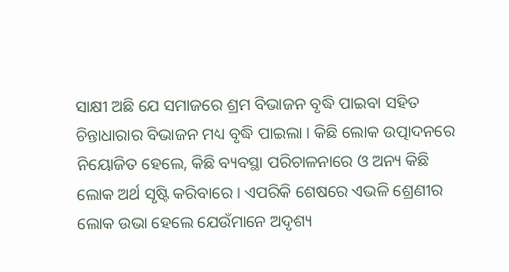ସାକ୍ଷୀ ଅଛି ଯେ ସମାଜରେ ଶ୍ରମ ବିଭାଜନ ବୃଦ୍ଧି ପାଇବା ସହିତ ଚିନ୍ତାଧାରାର ବିଭାଜନ ମଧ୍ୟ ବୃଦ୍ଧି ପାଇଲା । କିଛି ଲୋକ ଉତ୍ପାଦନରେ ନିୟୋଜିତ ହେଲେ, କିଛି ବ୍ୟବସ୍ଥା ପରିଚାଳନାରେ ଓ ଅନ୍ୟ କିଛି ଲୋକ ଅର୍ଥ ସୃଷ୍ଟି କରିବାରେ । ଏପରିକି ଶେଷରେ ଏଭଳି ଶ୍ରେଣୀର ଲୋକ ଉଭା ହେଲେ ଯେଉଁମାନେ ଅଦୃଶ୍ୟ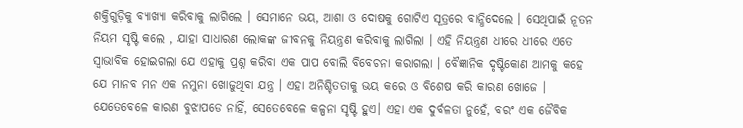ଶକ୍ତିଗୁଡ଼ିକୁ ବ୍ୟାଖ୍ୟା କରିବାକୁ ଲାଗିଲେ । ସେମାନେ ଭୟ, ଆଶା ଓ ଦୋଷକୁ ଗୋଟିଏ ସୂତ୍ରରେ ବାନ୍ଧିଦେଲେ । ସେଥିପାଇଁ ନୂତନ ନିୟମ ସୃଷ୍ଟି କଲେ , ଯାହା ସାଧାରଣ ଲୋକଙ୍କ ଜୀବନକୁ ନିୟନ୍ତ୍ରଣ କରିବାକୁ ଲାଗିଲା । ଏହି ନିୟନ୍ତ୍ରଣ ଧୀରେ ଧୀରେ ଏତେ ସ୍ୱାଭାବିକ ହୋଇଗଲା ଯେ ଏହାକୁ ପ୍ରଶ୍ନ କରିବା ଏକ ପାପ ବୋଲି ବିବେଚନା କରାଗଲା । ବୈଜ୍ଞାନିକ ଦୃଷ୍ଟିକୋଣ ଆମକୁ କହେ ଯେ ମାନବ ମନ ଏକ ନମୁନା ଖୋଜୁଥିବା ଯନ୍ତ୍ର । ଏହା ଅନିଶ୍ଚିତତାକୁ ଭୟ କରେ ଓ ବିଶେଷ କରି କାରଣ ଖୋଜେ । ଯେତେବେଳେ କାରଣ ବୁଝାପଡେ ନାହିଁ, ସେତେବେଳେ କଳ୍ପନା ସୃଷ୍ଟି ହୁଏ। ଏହା ଏକ ଦୁର୍ବଳତା ନୁହେଁ, ବରଂ ଏକ ଜୈବିକ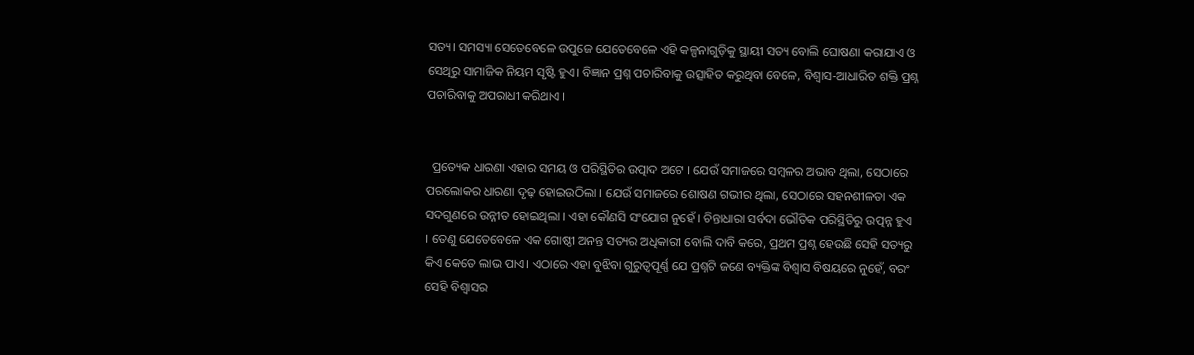ସତ୍ୟ। ସମସ୍ୟା ସେତେବେଳେ ଉପୁଜେ ଯେତେବେଳେ ଏହି କଳ୍ପନାଗୁଡ଼ିକୁ ସ୍ଥାୟୀ ସତ୍ୟ ବୋଲି ଘୋଷଣା କରାଯାଏ ଓ ସେଥିରୁ ସାମାଜିକ ନିୟମ ସୃଷ୍ଟି ହୁଏ। ବିଜ୍ଞାନ ପ୍ରଶ୍ନ ପଚାରିବାକୁ ଉତ୍ସାହିତ କରୁଥିବା ବେଳେ, ବିଶ୍ୱାସ-ଆଧାରିତ ଶକ୍ତି ପ୍ରଶ୍ନ ପଚାରିବାକୁ ଅପରାଧୀ କରିଥାଏ ।


  ପ୍ରତ୍ୟେକ ଧାରଣା ଏହାର ସମୟ ଓ ପରିସ୍ଥିତିର ଉତ୍ପାଦ ଅଟେ । ଯେଉଁ ସମାଜରେ ସମ୍ବଳର ଅଭାବ ଥିଲା, ସେଠାରେ ପରଲୋକର ଧାରଣା ଦୃଢ଼ ହୋଇଉଠିଲା । ଯେଉଁ ସମାଜରେ ଶୋଷଣ ଗଭୀର ଥିଲା, ସେଠାରେ ସହନଶୀଳତା ଏକ ସଦଗୁଣରେ ଉନ୍ନୀତ ହୋଇଥିଲା । ଏହା କୌଣସି ସଂଯୋଗ ନୁହେଁ । ଚିନ୍ତାଧାରା ସର୍ବଦା ଭୌତିକ ପରିସ୍ଥିତିରୁ ଉତ୍ପନ୍ନ ହୁଏ । ତେଣୁ ଯେତେବେଳେ ଏକ ଗୋଷ୍ଠୀ ଅନନ୍ତ ସତ୍ୟର ଅଧିକାରୀ ବୋଲି ଦାବି କରେ, ପ୍ରଥମ ପ୍ରଶ୍ନ ହେଉଛି ସେହି ସତ୍ୟରୁ କିଏ କେତେ ଲାଭ ପାଏ। ଏଠାରେ ଏହା ବୁଝିବା ଗୁରୁତ୍ୱପୂର୍ଣ୍ଣ ଯେ ପ୍ରଶ୍ନଟି ଜଣେ ବ୍ୟକ୍ତିଙ୍କ ବିଶ୍ୱାସ ବିଷୟରେ ନୁହେଁ, ବରଂ ସେହି ବିଶ୍ୱାସର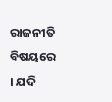ରାଜନୀତି ବିଷୟରେ । ଯଦି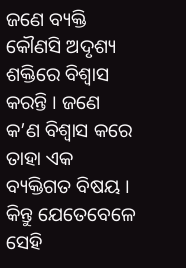ଜଣେ ବ୍ୟକ୍ତି କୌଣସି ଅଦୃଶ୍ୟ ଶକ୍ତିରେ ବିଶ୍ୱାସ କରନ୍ତି । ଜଣେ କ’ଣ ବିଶ୍ୱାସ କରେ ତାହା ଏକ ବ୍ୟକ୍ତିଗତ ବିଷୟ । କିନ୍ତୁ ଯେତେବେଳେ ସେହି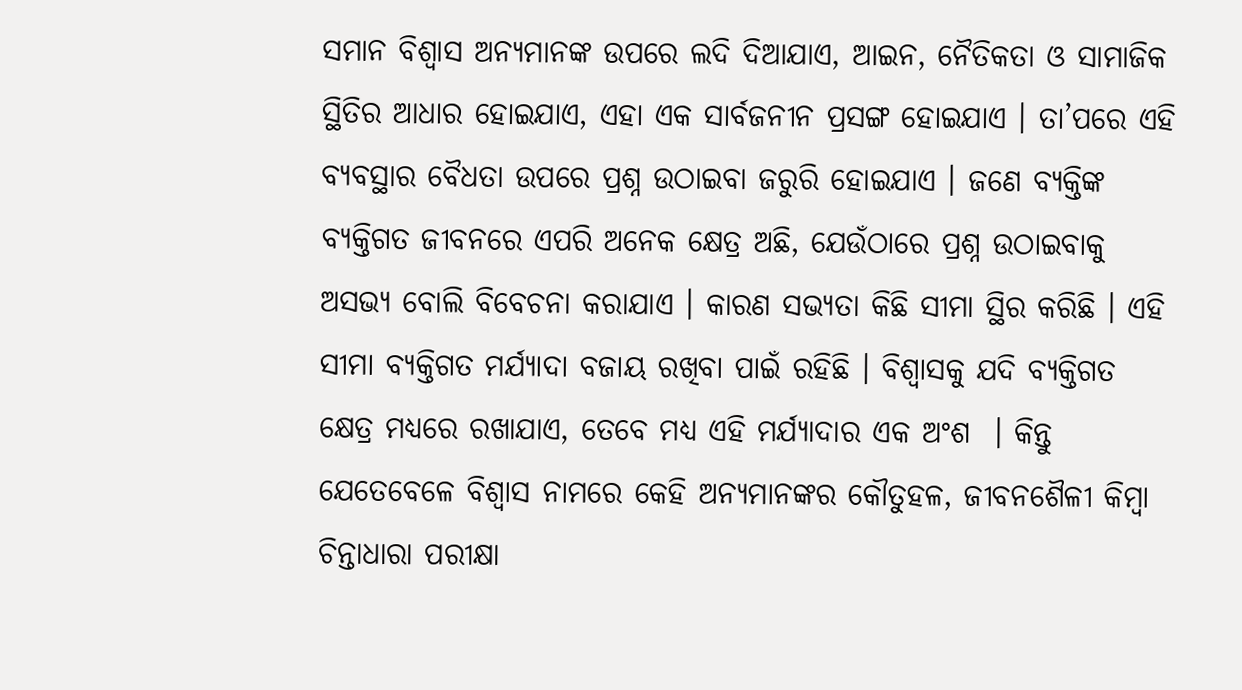ସମାନ ବିଶ୍ୱାସ ଅନ୍ୟମାନଙ୍କ ଉପରେ ଲଦି ଦିଆଯାଏ, ଆଇନ, ନୈତିକତା ଓ ସାମାଜିକ ସ୍ଥିତିର ଆଧାର ହୋଇଯାଏ, ଏହା ଏକ ସାର୍ବଜନୀନ ପ୍ରସଙ୍ଗ ହୋଇଯାଏ । ତା’ପରେ ଏହି ବ୍ୟବସ୍ଥାର ବୈଧତା ଉପରେ ପ୍ରଶ୍ନ ଉଠାଇବା ଜରୁରି ହୋଇଯାଏ । ଜଣେ ବ୍ୟକ୍ତିଙ୍କ ବ୍ୟକ୍ତିଗତ ଜୀବନରେ ଏପରି ଅନେକ କ୍ଷେତ୍ର ଅଛି, ଯେଉଁଠାରେ ପ୍ରଶ୍ନ ଉଠାଇବାକୁ ଅସଭ୍ୟ ବୋଲି ବିବେଚନା କରାଯାଏ । କାରଣ ସଭ୍ୟତା କିଛି ସୀମା ସ୍ଥିର କରିଛି । ଏହି ସୀମା ବ୍ୟକ୍ତିଗତ ମର୍ଯ୍ୟାଦା ବଜାୟ ରଖିବା ପାଇଁ ରହିଛି । ବିଶ୍ୱାସକୁ ଯଦି ବ୍ୟକ୍ତିଗତ କ୍ଷେତ୍ର ମଧ୍ୟରେ ରଖାଯାଏ, ତେବେ ମଧ୍ୟ ଏହି ମର୍ଯ୍ୟାଦାର ଏକ ଅଂଶ  । କିନ୍ତୁ ଯେତେବେଳେ ବିଶ୍ୱାସ ନାମରେ କେହି ଅନ୍ୟମାନଙ୍କର କୌତୁହଳ, ଜୀବନଶୈଳୀ କିମ୍ବା ଚିନ୍ତାଧାରା ପରୀକ୍ଷା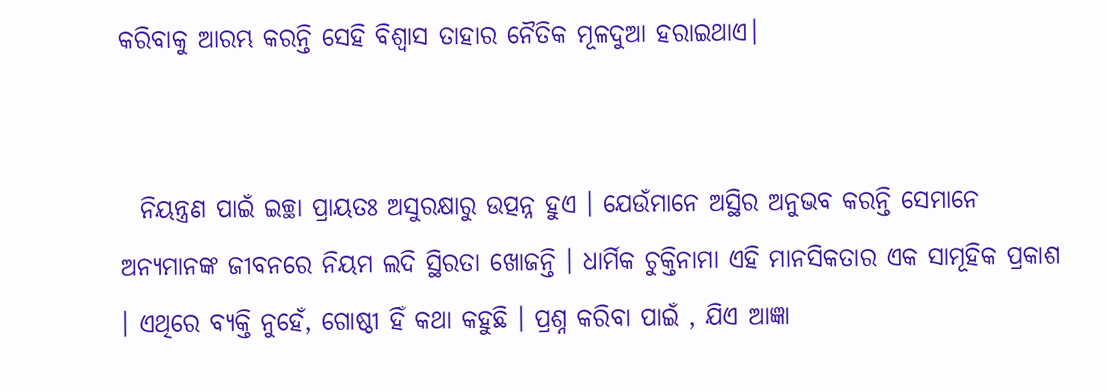କରିବାକୁ ଆରମ୍ଭ କରନ୍ତି ସେହି ବିଶ୍ୱାସ ତାହାର ନୈତିକ ମୂଳଦୁଆ ହରାଇଥାଏ।


  ନିୟନ୍ତ୍ରଣ ପାଇଁ ଇଚ୍ଛା ପ୍ରାୟତଃ ଅସୁରକ୍ଷାରୁ ଉତ୍ପନ୍ନ ହୁଏ । ଯେଉଁମାନେ ଅସ୍ଥିର ଅନୁଭବ କରନ୍ତି ସେମାନେ ଅନ୍ୟମାନଙ୍କ ଜୀବନରେ ନିୟମ ଲଦି ସ୍ଥିରତା ଖୋଜନ୍ତି । ଧାର୍ମିକ ଚୁକ୍ତିନାମା ଏହି ମାନସିକତାର ଏକ ସାମୂହିକ ପ୍ରକାଶ । ଏଥିରେ ବ୍ୟକ୍ତି ନୁହେଁ, ଗୋଷ୍ଠୀ ହିଁ କଥା କହୁଛି । ପ୍ରଶ୍ନ କରିବା ପାଇଁ , ଯିଏ ଆଜ୍ଞା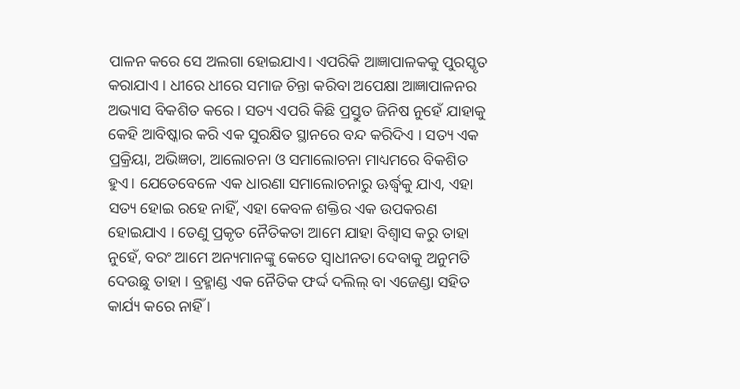ପାଳନ କରେ ସେ ଅଲଗା ହୋଇଯାଏ। ଏପରିକି ଆଜ୍ଞାପାଳକକୁ ପୁରସ୍କୃତ କରାଯାଏ । ଧୀରେ ଧୀରେ ସମାଜ ଚିନ୍ତା କରିବା ଅପେକ୍ଷା ଆଜ୍ଞାପାଳନର ଅଭ୍ୟାସ ବିକଶିତ କରେ । ସତ୍ୟ ଏପରି କିଛି ପ୍ରସ୍ତୁତ ଜିନିଷ ନୁହେଁ ଯାହାକୁ କେହି ଆବିଷ୍କାର କରି ଏକ ସୁରକ୍ଷିତ ସ୍ଥାନରେ ବନ୍ଦ କରିଦିଏ । ସତ୍ୟ ଏକ ପ୍ରକ୍ରିୟା, ଅଭିଜ୍ଞତା, ଆଲୋଚନା ଓ ସମାଲୋଚନା ମାଧ୍ୟମରେ ବିକଶିତ ହୁଏ। ଯେତେବେଳେ ଏକ ଧାରଣା ସମାଲୋଚନାରୁ ଊର୍ଦ୍ଧ୍ୱକୁ ଯାଏ, ଏହା ସତ୍ୟ ହୋଇ ରହେ ନାହିଁ, ଏହା କେବଳ ଶକ୍ତିର ଏକ ଉପକରଣ ହୋଇଯାଏ । ତେଣୁ ପ୍ରକୃତ ନୈତିକତା ଆମେ ଯାହା ବିଶ୍ୱାସ କରୁ ତାହା ନୁହେଁ, ବରଂ ଆମେ ଅନ୍ୟମାନଙ୍କୁ କେତେ ସ୍ୱାଧୀନତା ଦେବାକୁ ଅନୁମତି ଦେଉଛୁ ତାହା । ବ୍ରହ୍ମାଣ୍ଡ ଏକ ନୈତିକ ଫର୍ଦ୍ଦ ଦଲିଲ୍‌ ବା ଏଜେଣ୍ଡା ସହିତ କାର୍ଯ୍ୟ କରେ ନାହିଁ ।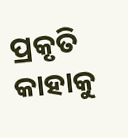ପ୍ରକୃତି କାହାକୁ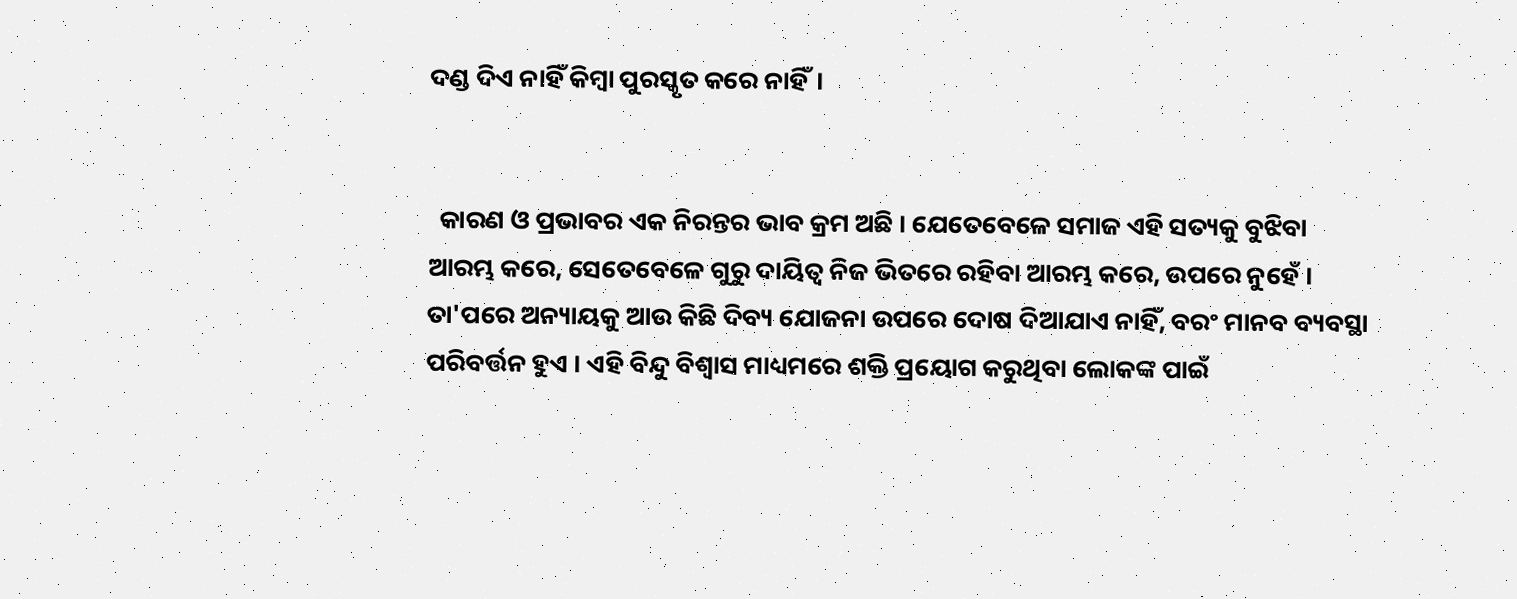ଦଣ୍ଡ ଦିଏ ନାହିଁ କିମ୍ବା ପୁରସ୍କୃତ କରେ ନାହିଁ।


  କାରଣ ଓ ପ୍ରଭାବର ଏକ ନିରନ୍ତର ଭାବ କ୍ରମ ଅଛି । ଯେତେବେଳେ ସମାଜ ଏହି ସତ୍ୟକୁ ବୁଝିବା ଆରମ୍ଭ କରେ, ସେତେବେଳେ ଗୁରୁ ଦାୟିତ୍ୱ ନିଜ ଭିତରେ ରହିବା ଆରମ୍ଭ କରେ, ଉପରେ ନୁହେଁ । ତା'ପରେ ଅନ୍ୟାୟକୁ ଆଉ କିଛି ଦିବ୍ୟ ଯୋଜନା ଉପରେ ଦୋଷ ଦିଆଯାଏ ନାହିଁ, ବରଂ ମାନବ ବ୍ୟବସ୍ଥା ପରିବର୍ତ୍ତନ ହୁଏ । ଏହି ବିନ୍ଦୁ ବିଶ୍ୱାସ ମାଧ୍ୟମରେ ଶକ୍ତି ପ୍ରୟୋଗ କରୁଥିବା ଲୋକଙ୍କ ପାଇଁ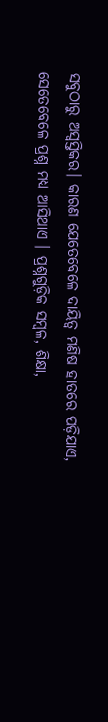ସବୁଠାରୁ ଅସ୍ୱସ୍ତିକର। କାରଣ ଯେତେବେଳେ ଦାୟିତ୍ୱ ମଣିଷ ହାତରେ ପଡ଼ିଯାଏ, ସେତେବେଳେ ପ୍ରଶ୍ନ ମଧ୍ୟ ଆସିଥାଏ । ପ୍ରଶ୍ନଗୁଡ଼ିକ ସମ୍ବଳ, ଶିକ୍ଷା,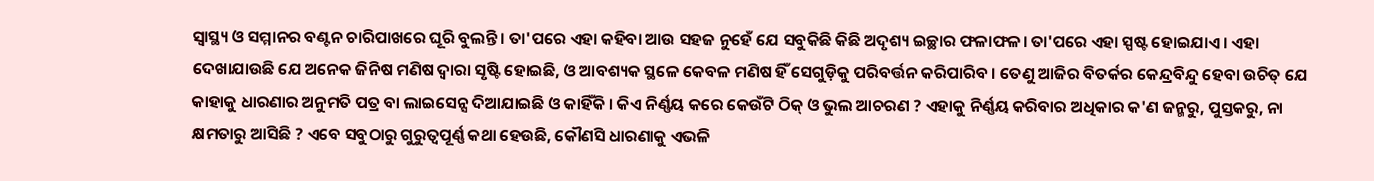ସ୍ୱାସ୍ଥ୍ୟ ଓ ସମ୍ମାନର ବଣ୍ଟନ ଚାରିପାଖରେ ଘୂରି ବୁଲନ୍ତି। ତା'ପରେ ଏହା କହିବା ଆଉ ସହଜ ନୁହେଁ ଯେ ସବୁକିଛି କିଛି ଅଦୃଶ୍ୟ ଇଚ୍ଛାର ଫଳାଫଳ। ତା'ପରେ ଏହା ସ୍ପଷ୍ଟ ହୋଇଯାଏ । ଏହା ଦେଖାଯାଉଛି ଯେ ଅନେକ ଜିନିଷ ମଣିଷ ଦ୍ୱାରା ସୃଷ୍ଟି ହୋଇଛି, ଓ ଆବଶ୍ୟକ ସ୍ଥଳେ କେବଳ ମଣିଷ ହିଁ ସେଗୁଡ଼ିକୁ ପରିବର୍ତ୍ତନ କରିପାରିବ । ତେଣୁ ଆଜିର ବିତର୍କର କେନ୍ଦ୍ରବିନ୍ଦୁ ହେବା ଉଚିତ୍‌ ଯେ କାହାକୁ ଧାରଣାର ଅନୁମତି ପତ୍ର ବା ଲାଇସେନ୍ସ ଦିଆଯାଇଛି ଓ କାହିଁକି । କିଏ ନିର୍ଣ୍ଣୟ କରେ କେଉଁଟି ଠିକ୍‌ ଓ ଭୁଲ ଆଚରଣ ? ଏହାକୁ ନିର୍ଣ୍ଣୟ କରିବାର ଅଧିକାର କ'ଣ ଜନ୍ମରୁ, ପୁସ୍ତକରୁ, ନା କ୍ଷମତାରୁ ଆସିଛି ? ଏବେ ସବୁଠାରୁ ଗୁରୁତ୍ୱପୂର୍ଣ୍ଣ କଥା ହେଉଛି, କୌଣସି ଧାରଣାକୁ ଏଭଳି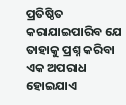ପ୍ରତିଷ୍ଠିତ କରାଯାଇପାରିବ ଯେ ତାହାକୁ ପ୍ରଶ୍ନ କରିବା ଏକ ଅପରାଧ ହୋଇଯାଏ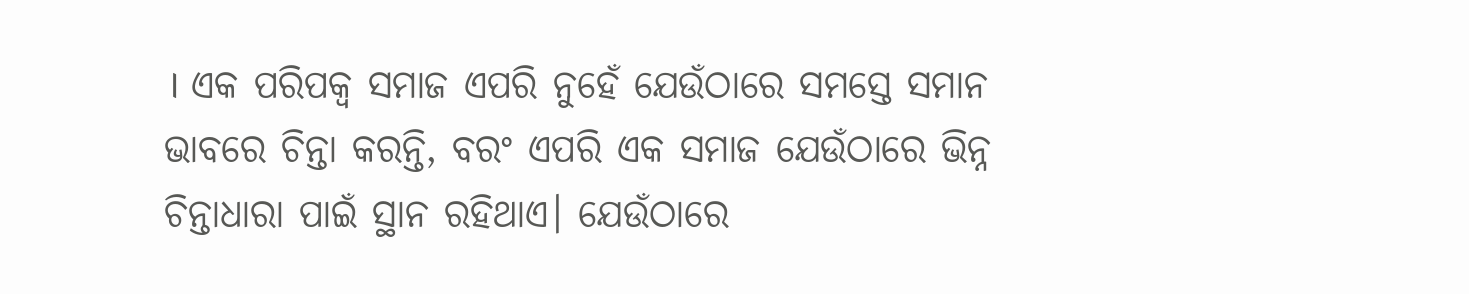। ଏକ ପରିପକ୍ୱ ସମାଜ ଏପରି ନୁହେଁ ଯେଉଁଠାରେ ସମସ୍ତେ ସମାନ ଭାବରେ ଚିନ୍ତା କରନ୍ତି, ବରଂ ଏପରି ଏକ ସମାଜ ଯେଉଁଠାରେ ଭିନ୍ନ ଚିନ୍ତାଧାରା ପାଇଁ ସ୍ଥାନ ରହିଥାଏ। ଯେଉଁଠାରେ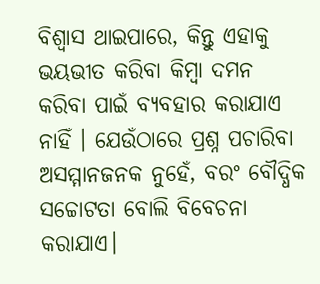ବିଶ୍ୱାସ ଥାଇପାରେ, କିନ୍ତୁ ଏହାକୁ ଭୟଭୀତ କରିବା କିମ୍ବା ଦମନ କରିବା ପାଇଁ ବ୍ୟବହାର କରାଯାଏ ନାହିଁ । ଯେଉଁଠାରେ ପ୍ରଶ୍ନ ପଚାରିବା ଅସମ୍ମାନଜନକ ନୁହେଁ, ବରଂ ବୌଦ୍ଧିକ ସଚ୍ଚୋଟତା ବୋଲି ବିବେଚନା କରାଯାଏ।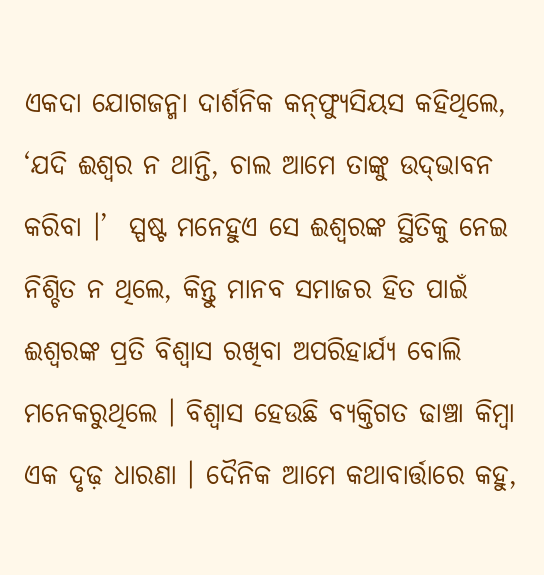ଏକଦା ଯୋଗଜନ୍ମା ଦାର୍ଶନିକ କନ୍‌ଫ୍ୟୁସିୟସ କହିଥିଲେ, ‘ଯଦି ଈଶ୍ୱର ନ ଥାନ୍ତି, ଚାଲ ଆମେ ତାଙ୍କୁ ଉଦ୍‌ଭାବନ କରିବା ।’  ସ୍ପଷ୍ଟ ମନେହୁଏ ସେ ଈଶ୍ୱରଙ୍କ ସ୍ଥିତିକୁ ନେଇ ନିଶ୍ଚିତ ନ ଥିଲେ, କିନ୍ତୁ ମାନବ ସମାଜର ହିତ ପାଇଁ ଈଶ୍ୱରଙ୍କ ପ୍ରତି ବିଶ୍ୱାସ ରଖିବା ଅପରିହାର୍ଯ୍ୟ ବୋଲି ମନେକରୁଥିଲେ । ବିଶ୍ୱାସ ହେଉଛି ବ୍ୟକ୍ତିଗତ ଢାଞ୍ଚା କିମ୍ବା ଏକ ଦୃଢ଼ ଧାରଣା । ଦୈନିକ ଆମେ କଥାବାର୍ତ୍ତାରେ କହୁ,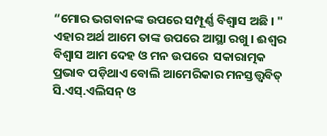“ମୋର ଭଗବାନଙ୍କ ଉପରେ ସମ୍ପୂର୍ଣ୍ଣ ବିଶ୍ୱାସ ଅଛି । " ଏହାର ଅର୍ଥ ଆମେ ତାଙ୍କ ଉପରେ ଆସ୍ଥା ରଖୁ । ଈଶ୍ୱର ବିଶ୍ୱାସ ଆମ ଦେହ ଓ ମନ ଉପରେ  ସକାରାତ୍ମକ ପ୍ରଭାବ ପଡ଼ିଥାଏ ବୋଲି ଆମେରିକାର ମନସ୍ତତ୍ତ୍ୱବିତ୍‌ ସି.ଏସ୍‌.ଏଲିସନ୍‌ ଓ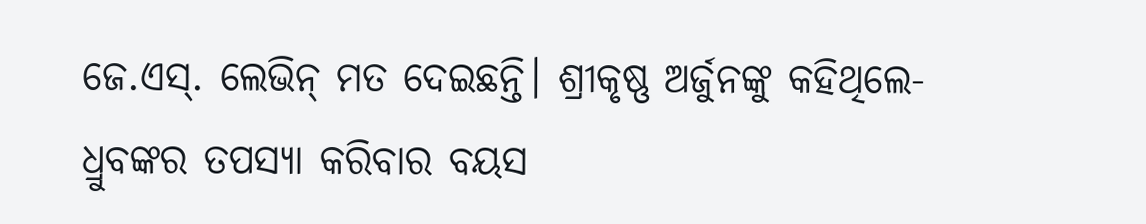ଜେ.ଏସ୍‌. ଲେଭିନ୍‌ ମତ ଦେଇଛନ୍ତି। ଶ୍ରୀକୃଷ୍ଣ ଅର୍ଜୁନଙ୍କୁ କହିଥିଲେ-ଧ୍ରୁବଙ୍କର ତପସ୍ୟା କରିବାର ବୟସ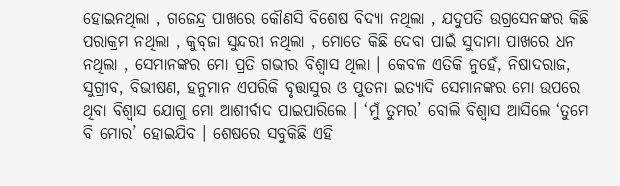ହୋଇନଥିଲା , ଗଜେନ୍ଦ୍ର ପାଖରେ କୌଣସି ବିଶେଷ ବିଦ୍ୟା ନଥିଲା , ଯଦୁପତି ଉଗ୍ରସେନଙ୍କର କିଛି ପରାକ୍ରମ ନଥିଲା , କୁବ୍‌ଜା ସୁନ୍ଦରୀ ନଥିଲା , ମୋତେ କିଛି ଦେବା ପାଇଁ ସୁଦାମା ପାଖରେ ଧନ ନଥିଲା , ସେମାନଙ୍କର ମୋ ପ୍ରତି ଗଭୀର ବିଶ୍ୱାସ ଥିଲା । କେବଳ ଏତିକି ନୁହେଁ, ନିଷାଦରାଜ, ସୁଗ୍ରୀବ, ବିଭୀଷଣ, ହନୁମାନ ଏପରିକି ବୃତ୍ତାସୁର ଓ ପୁତନା ଇତ୍ୟାଦି ସେମାନଙ୍କର ମୋ ଉପରେ ଥିବା ବିଶ୍ୱାସ ଯୋଗୁ ମୋ ଆଶୀର୍ବାଦ ପାଇପାରିଲେ । ‘ମୁଁ ତୁମର’ ବୋଲି ବିଶ୍ୱାସ ଆସିଲେ ‘ତୁମେ ବି ମୋର’ ହୋଇଯିବ । ଶେଷରେ ସବୁକିଛି ଏହି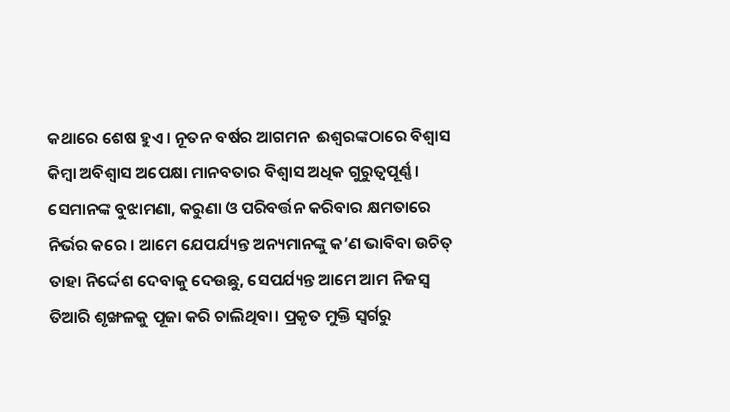କଥାରେ ଶେଷ ହୁଏ। ନୂତନ ବର୍ଷର ଆଗମନ  ଈଶ୍ୱରଙ୍କଠାରେ ବିଶ୍ୱାସ କିମ୍ବା ଅବିଶ୍ୱାସ ଅପେକ୍ଷା ମାନବତାର ବିଶ୍ୱାସ ଅଧିକ ଗୁରୁତ୍ୱପୂର୍ଣ୍ଣ । ସେମାନଙ୍କ ବୁଝାମଣା, କରୁଣା ଓ ପରିବର୍ତ୍ତନ କରିବାର କ୍ଷମତାରେ ନିର୍ଭର କରେ । ଆମେ ଯେପର୍ଯ୍ୟନ୍ତ ଅନ୍ୟମାନଙ୍କୁ କ’ଣ ଭାବିବା ଉଚିତ୍‌ ତାହା ନିର୍ଦ୍ଦେଶ ଦେବାକୁ ଦେଉଛୁ, ସେପର୍ଯ୍ୟନ୍ତ ଆମେ ଆମ ନିଜସ୍ୱ ତିଆରି ଶୃଙ୍ଖଳକୁ ପୂଜା କରି ଚାଲିଥିବା। ପ୍ରକୃତ ମୁକ୍ତି ସ୍ୱର୍ଗରୁ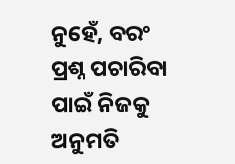ନୁହେଁ, ବରଂ ପ୍ରଶ୍ନ ପଚାରିବା ପାଇଁ ନିଜକୁ ଅନୁମତି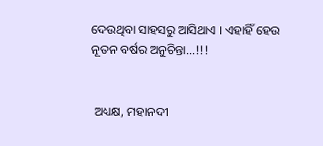ଦେଉଥିବା ସାହସରୁ ଆସିଥାଏ । ଏହାହିଁ ହେଉ ନୂତନ ବର୍ଷର ଅନୁଚିନ୍ତା...!!!


 ଅଧ୍ୟକ୍ଷ, ମହାନଦୀ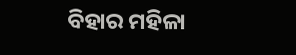ବିହାର ମହିଳା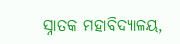ସ୍ନାତକ ମହାବିଦ୍ୟାଳୟ,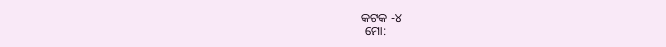କଟକ -୪
 ମୋ: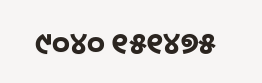୯୦୪୦ ୧୫୧୪୭୫